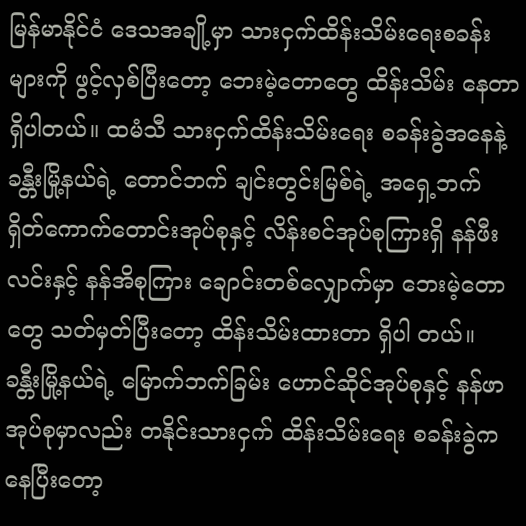မြန်မာနိုင်ငံ ဒေသအချို့မှာ သားငှက်ထိန်းသိမ်းရေးစခန်းများကို ဖွင့်လှစ်ပြီးတော့ ဘေးမဲ့တောတွေ ထိန်းသိမ်း နေတာ ရှိပါတယ်။ ထမံသီ သားငှက်ထိန်းသိမ်းရေး စခန်းခွဲအနေနဲ့ ခန္တီးမြို့နယ်ရဲ့ တောင်ဘက် ချင်းတွင်းမြစ်ရဲ့ အရှေ့ဘက် ရှိတ်ကောက်တောင်းအုပ်စုနှင့် လိန်းစင်အုပ်စုကြားရှိ နန်ဖီးလင်းနှင့် နန်အိစုကြား ချောင်းတစ်လျှောက်မှာ ဘေးမဲ့တောတွေ သတ်မှတ်ပြီးတော့ ထိန်းသိမ်းထားတာ ရှိပါ တယ်။ ခန္တီးမြို့နယ်ရဲ့ မြောက်ဘက်ခြမ်း ဟောင်ဆိုင်အုပ်စုနှင့် နန်ဖာအုပ်စုမှာလည်း တနိုင်းသားငှက် ထိန်းသိမ်းရေး စခန်းခွဲကနေပြီးတော့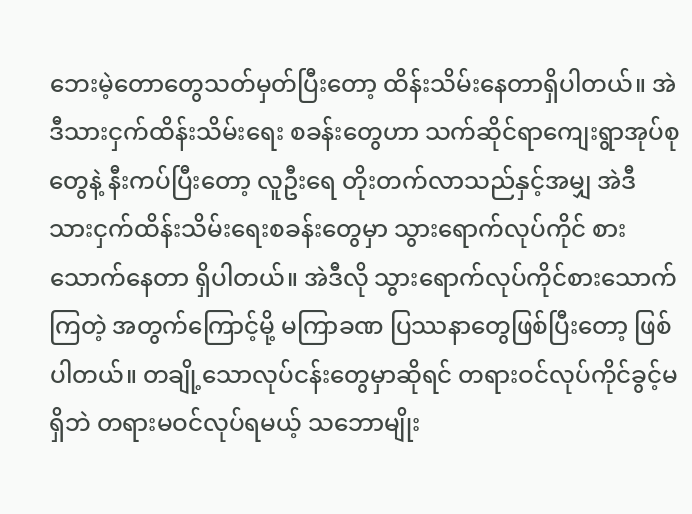ဘေးမဲ့တောတွေသတ်မှတ်ပြီးတော့ ထိန်းသိမ်းနေတာရှိပါတယ်။ အဲဒီသားငှက်ထိန်းသိမ်းရေး စခန်းတွေဟာ သက်ဆိုင်ရာကျေးရွာအုပ်စုတွေနဲ့ နီးကပ်ပြီးတော့ လူဦးရေ တိုးတက်လာသည်နှင့်အမျှ အဲဒီသားငှက်ထိန်းသိမ်းရေးစခန်းတွေမှာ သွားရောက်လုပ်ကိုင် စားသောက်နေတာ ရှိပါတယ်။ အဲဒီလို သွားရောက်လုပ်ကိုင်စားသောက်ကြတဲ့ အတွက်ကြောင့်မို့ မကြာခဏ ပြဿနာတွေဖြစ်ပြီးတော့ ဖြစ်ပါတယ်။ တချို့သောလုပ်ငန်းတွေမှာဆိုရင် တရားဝင်လုပ်ကိုင်ခွင့်မရှိဘဲ တရားမဝင်လုပ်ရမယ့် သဘောမျိုး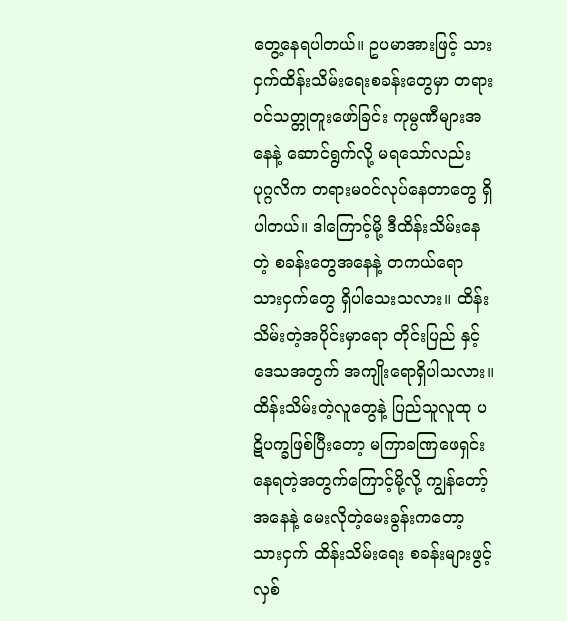တွေ့နေရပါတယ်။ ဥပမာအားဖြင့် သားငှက်ထိန်းသိမ်းရေးစခန်းတွေမှာ တရားဝင်သတ္တုတူးဖော်ခြင်း ကုမ္ပဏီများအနေနဲ့ ဆောင်ရွက်လို့ မရသော်လည်း ပုဂ္ဂလိက တရားမဝင်လုပ်နေတာတွေ ရှိပါတယ်။ ဒါကြောင့်မို့ ဒီထိန်းသိမ်းနေတဲ့ စခန်းတွေအနေနဲ့ တကယ်ရော သားငှက်တွေ ရှိပါသေးသလား။ ထိန်းသိမ်းတဲ့အပိုင်းမှာရော တိုင်းပြည် နှင့်ဒေသအတွက် အကျိုးရောရှိပါသလား။ ထိန်းသိမ်းတဲ့လူတွေနဲ့ ပြည်သူလူထု ပဋိပက္ခဖြစ်ပြီးတော့ မကြာခဏြဖေရှင်းနေရတဲ့အတွက်ကြောင့်မို့လို့ ကျွန်တော့်အနေနဲ့ မေးလိုတဲ့မေးခွန်းကတော့ သားငှက် ထိန်းသိမ်းရေး စခန်းများဖွင့်လှစ်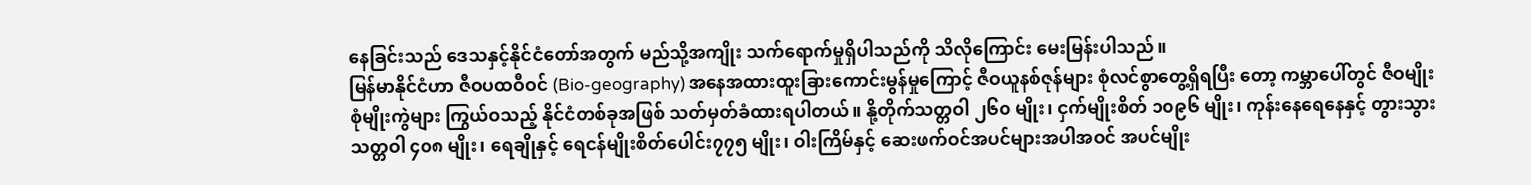နေခြင်းသည် ဒေသနှင့်နိုင်ငံတော်အတွက် မည်သို့အကျိုး သက်ရောက်မှုရှိပါသည်ကို သိလိုကြောင်း မေးမြန်းပါသည်။
မြန်မာနိုင်ငံဟာ ဇီဝပထဝီဝင် (Bio-geography) အနေအထားထူးခြားကောင်းမွန်မှုကြောင့် ဇီဝယူနစ်ဇုန်များ စုံလင်စွာတွေ့ရှိရပြီး တော့ ကမ္ဘာပေါ်တွင် ဇီဝမျိုးစုံမျိုးကွဲများ ကြွယ်ဝသည့် နိုင်ငံတစ်ခုအဖြစ် သတ်မှတ်ခံထားရပါတယ်။ နို့တိုက်သတ္တဝါ ၂၆၀ မျိုး၊ ငှက်မျိုးစိတ် ၁၀၉၆ မျိုး၊ ကုန်းနေရေနေနှင့် တွားသွားသတ္တဝါ ၄၀၈ မျိုး၊ ရေချိုနှင့် ရေငန်မျိုးစိတ်ပေါင်း၇၇၅ မျိုး၊ ဝါးကြိမ်နှင့် ဆေးဖက်ဝင်အပင်များအပါအဝင် အပင်မျိုး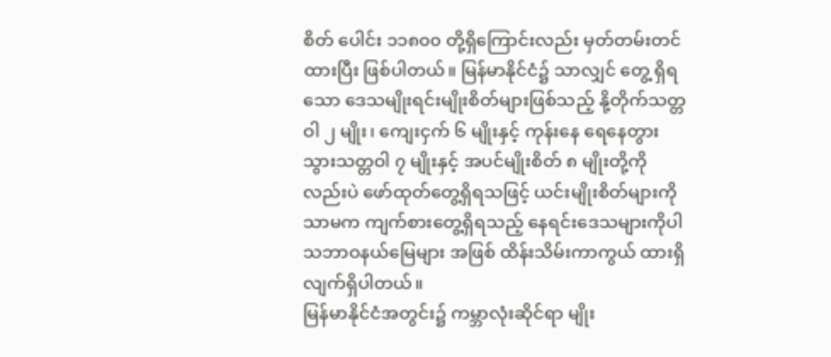စိတ် ပေါင်း ၁၁၈၀၀ တို့ရှိကြောင်းလည်း မှတ်တမ်းတင်ထားပြီး ဖြစ်ပါတယ်။ မြန်မာနိုင်ငံ၌ သာလျှင် တွေ့ ရှိရသော ဒေသမျိုးရင်းမျိုးစိတ်များဖြစ်သည့် နို့တိုက်သတ္တဝါ ၂ မျိုး၊ ကျေးငှက် ၆ မျိုးနှင့် ကုန်းနေ ရေနေတွားသွားသတ္တဝါ ၇ မျိုးနှင့် အပင်မျိုးစိတ် ၈ မျိုးတို့ကိုလည်းပဲ ဖော်ထုတ်တွေ့ရှိရသဖြင့် ယင်းမျိုးစိတ်များကိုသာမက ကျက်စားတွေ့ရှိရသည့် နေရင်းဒေသများကိုပါ သဘာဝနယ်မြေများ အဖြစ် ထိန်းသိမ်းကာကွယ် ထားရှိလျက်ရှိပါတယ်။
မြန်မာနိုင်ငံအတွင်း၌ ကမ္ဘာလုံးဆိုင်ရာ မျိုး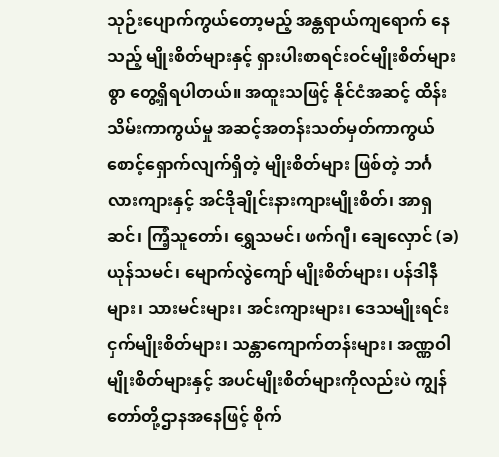သုဉ်းပျောက်ကွယ်တော့မည့် အန္တရာယ်ကျရောက် နေသည့် မျိုးစိတ်များနှင့် ရှားပါးစာရင်းဝင်မျိုးစိတ်များစွာ တွေ့ရှိရပါတယ်။ အထူးသဖြင့် နိုင်ငံအဆင့် ထိန်းသိမ်းကာကွယ်မှု အဆင့်အတန်းသတ်မှတ်ကာကွယ် စောင့်ရှောက်လျက်ရှိတဲ့ မျိုးစိတ်များ ဖြစ်တဲ့ ဘင်္ဂလားကျားနှင့် အင်ဒိုချိုင်းနားကျားမျိုးစိတ်၊ အာရှဆင်၊ ကြံ့သူတော်၊ ရွှေသမင်၊ ဖက်ဂျီ၊ ချေလှောင် (ခ) ယုန်သမင်၊ မျောက်လွဲကျော် မျိုးစိတ်များ၊ ပန်ဒါနီများ၊ သားမင်းများ၊ အင်းကျားများ၊ ဒေသမျိုးရင်း ငှက်မျိုးစိတ်များ၊ သန္တာကျောက်တန်းများ၊ အဏ္ဏဝါမျိုးစိတ်များနှင့် အပင်မျိုးစိတ်များကိုလည်းပဲ ကျွန်တော်တို့ဌာနအနေဖြင့် စိုက်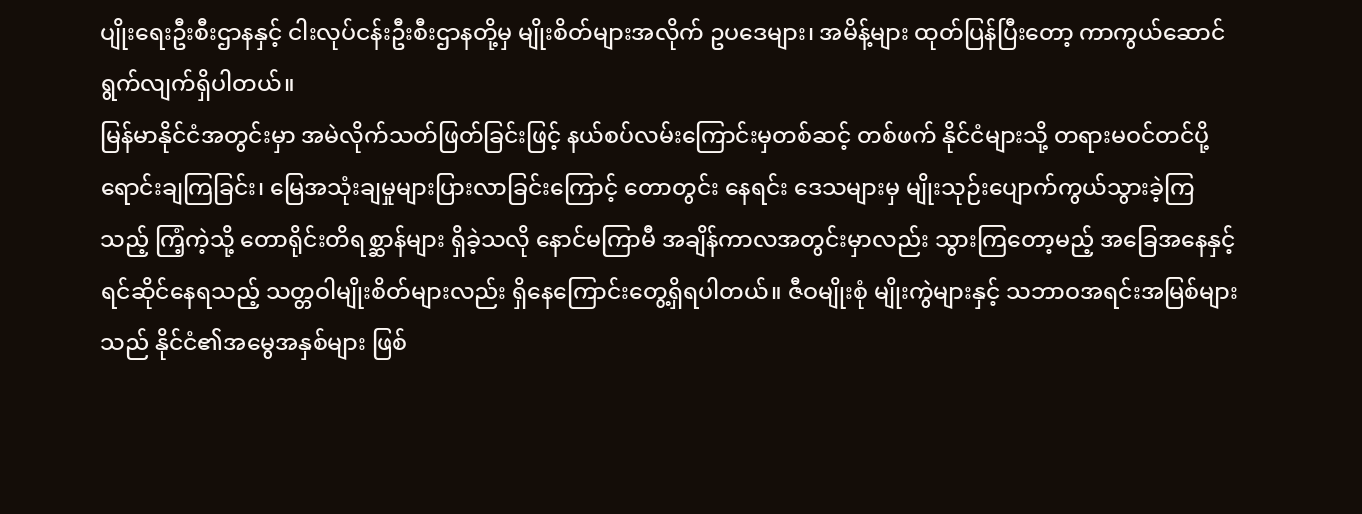ပျိုးရေးဦးစီးဌာနနှင့် ငါးလုပ်ငန်းဦးစီးဌာနတို့မှ မျိုးစိတ်များအလိုက် ဥပဒေများ၊ အမိန့်များ ထုတ်ပြန်ပြီးတော့ ကာကွယ်ဆောင်ရွက်လျက်ရှိပါတယ်။
မြန်မာနိုင်ငံအတွင်းမှာ အမဲလိုက်သတ်ဖြတ်ခြင်းဖြင့် နယ်စပ်လမ်းကြောင်းမှတစ်ဆင့် တစ်ဖက် နိုင်ငံများသို့ တရားမဝင်တင်ပို့ရောင်းချကြခြင်း၊ မြေအသုံးချမှုများပြားလာခြင်းကြောင့် တောတွင်း နေရင်း ဒေသများမှ မျိုးသုဉ်းပျောက်ကွယ်သွားခဲ့ကြသည့် ကြံ့ကဲ့သို့ တောရိုင်းတိရစ္ဆာန်များ ရှိခဲ့သလို နောင်မကြာမီ အချိန်ကာလအတွင်းမှာလည်း သွားကြတော့မည့် အခြေအနေနှင့် ရင်ဆိုင်နေရသည့် သတ္တဝါမျိုးစိတ်များလည်း ရှိနေကြောင်းတွေ့ရှိရပါတယ်။ ဇီဝမျိုးစုံ မျိုးကွဲများနှင့် သဘာဝအရင်းအမြစ်များသည် နိုင်ငံ၏အမွေအနှစ်များ ဖြစ်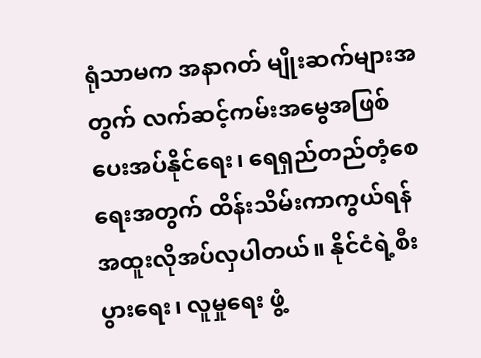ရုံသာမက အနာဂတ် မျိုးဆက်များအတွက် လက်ဆင့်ကမ်းအမွေအဖြစ် ပေးအပ်နိုင်ရေး၊ ရေရှည်တည်တံ့စေရေးအတွက် ထိန်းသိမ်းကာကွယ်ရန် အထူးလိုအပ်လှပါတယ်။ နိုင်ငံရဲ့စီးပွားရေး၊ လူမှုရေး ဖွံ့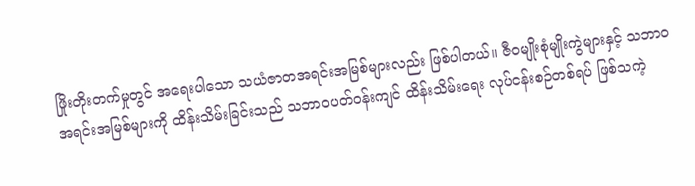ဖြိုးတိုးတက်မှုတွင် အရေးပါသော သယံဇာတအရင်းအမြစ်များလည်း ဖြစ်ပါတယ်။ ဇီဝမျိုးစုံမျိုးကွဲများနှင့် သဘာဝ အရင်းအမြစ်များကို ထိန်းသိမ်းခြင်းသည် သဘာဝပတ်ဝန်းကျင် ထိန်းသိမ်းရေး လုပ်ငန်းစဉ်တစ်ရပ် ဖြစ်သကဲ့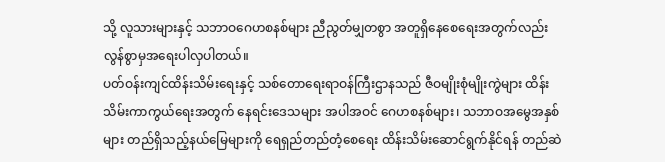သို့ လူသားများနှင့် သဘာဝဂေဟစနစ်များ ညီညွတ်မျှတစွာ အတူရှိနေစေရေးအတွက်လည်း လွန်စွာမှအရေးပါလှပါတယ်။
ပတ်ဝန်းကျင်ထိန်းသိမ်းရေးနှင့် သစ်တောရေးရာဝန်ကြီးဌာနသည် ဇီဝမျိုးစုံမျိုးကွဲများ ထိန်းသိမ်းကာကွယ်ရေးအတွက် နေရင်းဒေသများ အပါအဝင် ဂေဟစနစ်များ၊ သဘာဝအမွေအနှစ် များ တည်ရှိသည့်နယ်မြေများကို ရေရှည်တည်တံ့စေရေး ထိန်းသိမ်းဆောင်ရွက်နိုင်ရန် တည်ဆဲ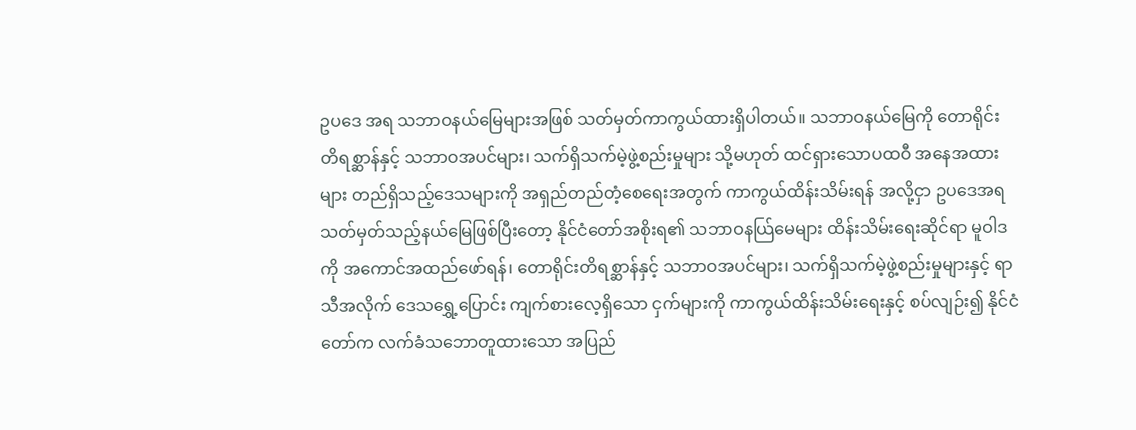ဥပဒေ အရ သဘာဝနယ်မြေများအဖြစ် သတ်မှတ်ကာကွယ်ထားရှိပါတယ်။ သဘာဝနယ်မြေကို တောရိုင်း တိရစ္ဆာန်နှင့် သဘာဝအပင်များ၊ သက်ရှိသက်မဲ့ဖွဲ့စည်းမှုများ သို့မဟုတ် ထင်ရှားသောပထဝီ အနေအထားများ တည်ရှိသည့်ဒေသများကို အရှည်တည်တံ့စေရေးအတွက် ကာကွယ်ထိန်းသိမ်းရန် အလို့ငှာ ဥပဒေအရ သတ်မှတ်သည့်နယ်မြေဖြစ်ပြီးတော့ နိုင်ငံတော်အစိုးရ၏ သဘာဝနယ်ြမေများ ထိန်းသိမ်းရေးဆိုင်ရာ မူဝါဒကို အကောင်အထည်ဖော်ရန်၊ တောရိုင်းတိရစ္ဆာန်နှင့် သဘာဝအပင်များ၊ သက်ရှိသက်မဲ့ဖွဲ့စည်းမှုများနှင့် ရာသီအလိုက် ဒေသရွှေ့ပြောင်း ကျက်စားလေ့ရှိသော ငှက်များကို ကာကွယ်ထိန်းသိမ်းရေးနှင့် စပ်လျဉ်း၍ နိုင်ငံတော်က လက်ခံသဘောတူထားသော အပြည်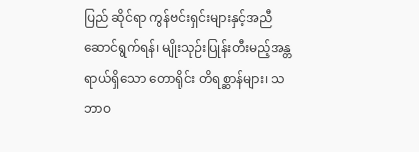ပြည် ဆိုင်ရာ ကွန်ဗင်းရှင်းများနှင့်အညီ ဆောင်ရွက်ရန်၊ မျိုးသုဉ်းပြုန်းတီးမည့်အန္တရာယ်ရှိသော တောရိုင်း တိရစ္ဆာန်များ၊ သဘာဝ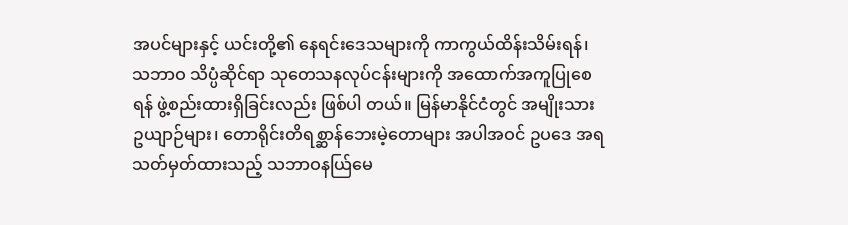အပင်များနှင့် ယင်းတို့၏ နေရင်းဒေသများကို ကာကွယ်ထိန်းသိမ်းရန်၊ သဘာဝ သိပ္ပံဆိုင်ရာ သုတေသနလုပ်ငန်းများကို အထောက်အကူပြုစေရန် ဖွဲ့စည်းထားရှိခြင်းလည်း ဖြစ်ပါ တယ်။ မြန်မာနိုင်ငံတွင် အမျိုးသားဥယျာဉ်များ၊ တောရိုင်းတိရစ္ဆာန်ဘေးမဲ့တောများ အပါအဝင် ဥပဒေ အရ သတ်မှတ်ထားသည့် သဘာဝနယ်ြမေ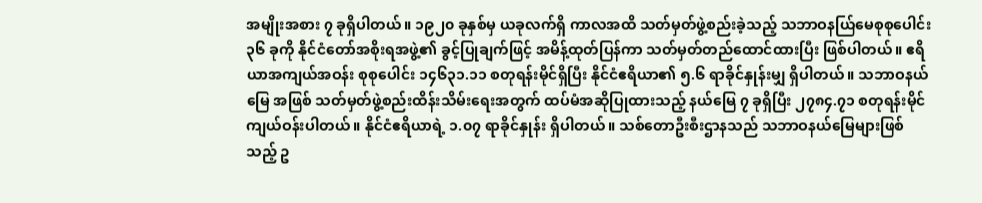အမျိုးအစား ၇ ခုရှိပါတယ်။ ၁၉၂၀ ခုနှစ်မှ ယခုလက်ရှိ ကာလအထိ သတ်မှတ်ဖွဲ့စည်းခဲ့သည့် သဘာဝနယ်ြမေစုစုပေါင်း ၃၆ ခုကို နိုင်ငံတော်အစိုးရအဖွဲ့၏ ခွင့်ပြုချက်ဖြင့် အမိန့်ထုတ်ပြန်ကာ သတ်မှတ်တည်ထောင်ထားပြီး ဖြစ်ပါတယ်။ ဧရိယာအကျယ်အဝန်း စုစုပေါင်း ၁၄၆၃၁.၁၁ စတုရန်းမိုင်ရှိပြီး နိုင်ငံဧရိယာ၏ ၅.၆ ရာခိုင်နှုန်းမျှ ရှိပါတယ်။ သဘာဝနယ်မြေ အဖြစ် သတ်မှတ်ဖွဲ့စည်းထိန်းသိမ်းရေးအတွက် ထပ်မံအဆိုပြုထားသည့် နယ်မြေ ၇ ခုရှိပြီး ၂၇၈၄.၇၁ စတုရန်းမိုင် ကျယ်ဝန်းပါတယ်။ နိုင်ငံဧရိယာရဲ့ ၁.၀၇ ရာခိုင်နှုန်း ရှိပါတယ်။ သစ်တောဦးစီးဌာနသည် သဘာဝနယ်မြေများဖြစ်သည့် ဥ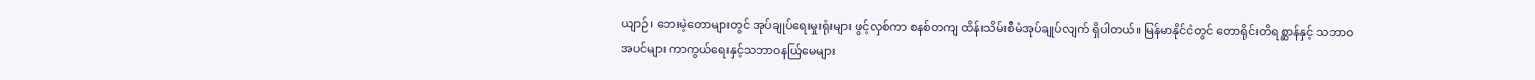ယျာဉ်၊ ဘေးမဲ့တောများတွင် အုပ်ချုပ်ရေးမှုးရုံးများ ဖွင့်လှစ်ကာ စနစ်တကျ ထိန်းသိမ်းစီမံအုပ်ချုပ်လျက် ရှိပါတယ်။ မြန်မာနိုင်ငံတွင် တောရိုင်းတိရစ္ဆာန်နှင့် သဘာဝ အပင်များ ကာကွယ်ရေးနှင့်သဘာဝနယ်ြမေများ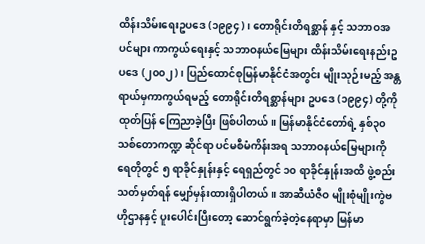ထိန်းသိမ်းရေးဥပဒေ (၁၉၉၄)၊ တောရိုင်းတိရစ္ဆာန် နှင့် သဘာဝအပင်များ ကာကွယ်ရေးနှင့် သဘာဝနယ်မြေများ ထိန်းသိမ်းရေးနည်းဥပဒေ (၂၀၀၂)၊ ပြည်ထောင်စုမြန်မာနိုင်ငံအတွင်း မျိုးသုဉ်းမည့် အန္တရာယ်မှကာကွယ်ရမည့် တောရိုင်းတိရစ္ဆာန်များ ဥပဒေ (၁၉၉၄) တို့ကိုထုတ်ပြန် ကြေညာခဲ့ပြီး ဖြစ်ပါတယ်။ မြန်မာနိုင်ငံတော်ရဲ့ နှစ်၃၀ သစ်တောကဏ္ဍ ဆိုင်ရာ ပင်မစီမံကိန်းအရ သဘာဝနယ်မြေများကို ရေတိုတွင် ၅ ရာခိုင်နှုန်းနှင့် ရေရှည်တွင် ၁၀ ရာခိုင်နှုန်းအထိ ဖွဲ့စည်းသတ်မှတ်ရန် မျှော်မှန်းထားရှိပါတယ်။ အာဆီယံဇီဝ မျိုးစုံမျိုးကွဲဗဟိုဌာနနှင့် ပူးပေါင်းပြီးတော့ ဆောင်ရွက်ခဲ့တဲ့နေရာမှာ မြန်မာ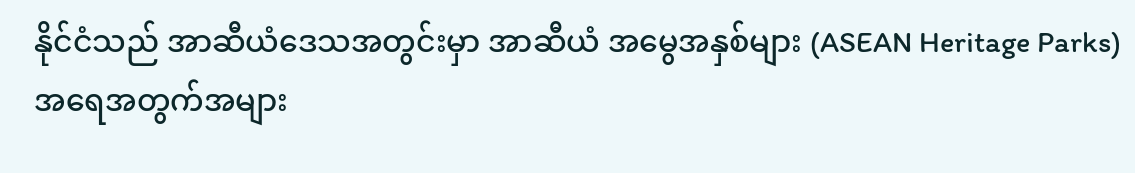နိုင်ငံသည် အာဆီယံဒေသအတွင်းမှာ အာဆီယံ အမွေအနှစ်များ (ASEAN Heritage Parks) အရေအတွက်အများ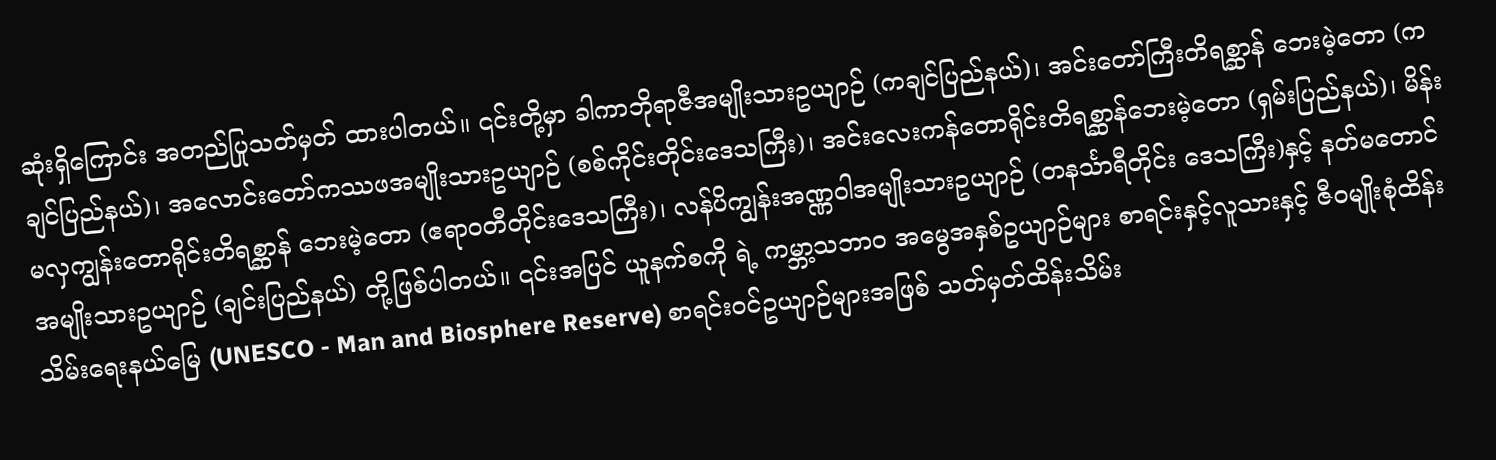ဆုံးရှိကြောင်း အတည်ပြုသတ်မှတ် ထားပါတယ်။ ၎င်းတို့မှာ ခါကာဘိုရာဇီအမျိုးသားဥယျာဉ် (ကချင်ပြည်နယ်)၊ အင်းတော်ကြီးတိရစ္ဆာန် ဘေးမဲ့တော (ကချင်ပြည်နယ်)၊ အလောင်းတော်ကဿဖအမျိုးသားဥယျာဉ် (စစ်ကိုင်းတိုင်းဒေသကြီး)၊ အင်းလေးကန်တောရိုင်းတိရစ္ဆာန်ဘေးမဲ့တော (ရှမ်းပြည်နယ်)၊ မိန်းမလှကျွန်းတောရိုင်းတိရစ္ဆာန် ဘေးမဲ့တော (ဧရာဝတီတိုင်းဒေသကြီး)၊ လန်ပိကျွန်းအဏ္ဏဝါအမျိုးသားဥယျာဉ် (တနင်္သာရီတိုင်း ဒေသကြီး)နှင့် နတ်မတောင်အမျိုးသားဥယျာဉ် (ချင်းပြည်နယ်) တို့ဖြစ်ပါတယ်။ ၎င်းအပြင် ယူနက်စကို ရဲ့ ကမ္ဘာ့သဘာဝ အမွေအနှစ်ဥယျာဉ်များ စာရင်းနှင့်လူသားနှင့် ဇီဝမျိုးစုံထိန်းသိမ်းရေးနယ်မြေ (UNESCO - Man and Biosphere Reserve) စာရင်းဝင်ဥယျာဉ်များအဖြစ် သတ်မှတ်ထိန်းသိမ်း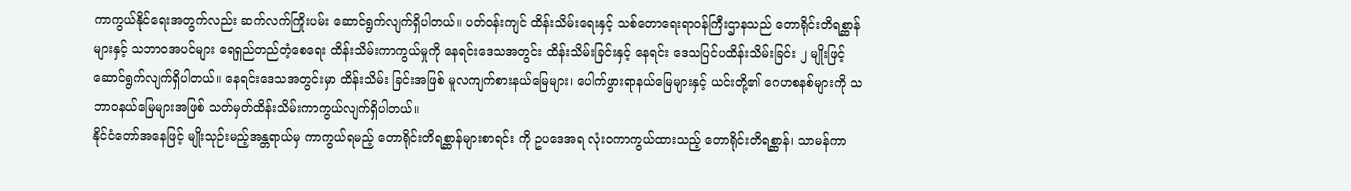ကာကွယ်နိုင်ရေးအတွက်လည်း ဆက်လက်ကြိုးပမ်း ဆောင်ရွက်လျက်ရှိပါတယ်။ ပတ်ဝန်းကျင် ထိန်းသိမ်းရေးနှင့် သစ်တောရေးရာဝန်ကြီးဌာနသည် တောရိုင်းတိရစ္ဆာန်များနှင့် သဘာဝအပင်များ ရေရှည်တည်တံ့စေရေး ထိန်းသိမ်းကာကွယ်မှုကို နေရင်းဒေသအတွင်း ထိန်းသိမ်းခြင်းနှင့် နေရင်း ဒေသပြင်ပထိန်းသိမ်းခြင်း ၂ မျိုးဖြင့် ဆောင်ရွက်လျက်ရှိပါတယ်။ နေရင်းဒေသအတွင်းမှာ ထိန်းသိမ်း ခြင်းအဖြစ် မူလကျက်စားနယ်မြေများ၊ ပေါက်ဖွားရာနယ်မြေများနှင့် ယင်းတို့၏ ဂေဟစနစ်များကို သဘာဝနယ်မြေများအဖြစ် သတ်မှတ်ထိန်းသိမ်းကာကွယ်လျက်ရှိပါတယ်။
နိုင်ငံတော်အနေဖြင့် မျိုးသုဉ်းမည့်အန္တရာယ်မှ ကာကွယ်ရမည့် တောရိုင်းတိရစ္ဆာန်များစာရင်း ကို ဥပဒေအရ လုံးဝကာကွယ်ထားသည့် တောရိုင်းတိရစ္ဆာန်၊ သာမန်ကာ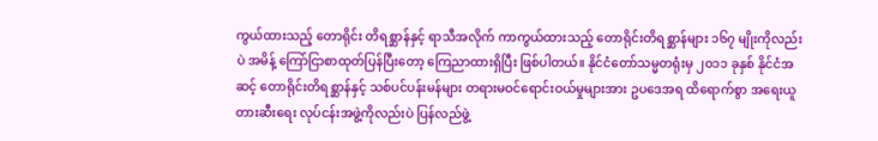ကွယ်ထားသည့် တောရိုင်း တိရစ္ဆာန်နှင့် ရာသီအလိုက် ကာကွယ်ထားသည့် တောရိုင်းတိရစ္ဆာန်များ ၁၆၇ မျိုးကိုလည်းပဲ အမိန့် ကြော်ငြာစာထုတ်ပြန်ပြီးတော့ ကြေညာထားရှိပြီး ဖြစ်ပါတယ်။ နိုင်ငံတော်သမ္မတရုံးမှ ၂၀၁၁ ခုနှစ် နိုင်ငံအဆင့် တောရိုင်းတိရစ္ဆာန်နှင့် သစ်ပင်ပန်းမန်များ တရားမဝင်ရောင်းဝယ်မှုများအား ဥပဒေအရ ထိရောက်စွာ အရေးယူတားဆီးရေး လုပ်ငန်းအဖွဲ့ကိုလည်းပဲ ပြန်လည်ဖွဲ့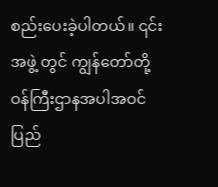စည်းပေးခဲ့ပါတယ်။ ၎င်းအဖွဲ့ တွင် ကျွန်တော်တို့ ဝန်ကြီးဌာနအပါအဝင် ပြည်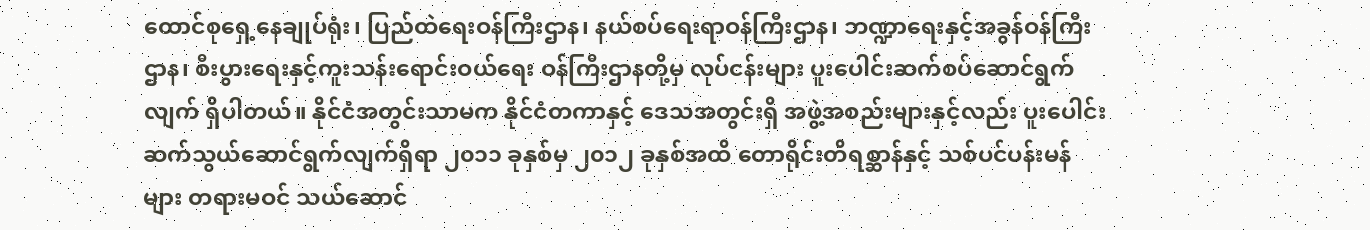ထောင်စုရှေ့နေချုပ်ရုံး၊ ပြည်ထဲရေးဝန်ကြီးဌာန၊ နယ်စပ်ရေးရာဝန်ကြီးဌာန၊ ဘဏ္ဍာရေးနှင့်အခွန်ဝန်ကြီးဌာန၊ စီးပွားရေးနှင့်ကူးသန်းရောင်းဝယ်ရေး ဝန်ကြီးဌာနတို့မှ လုပ်ငန်းများ ပူးပေါင်းဆက်စပ်ဆောင်ရွက်လျက် ရှိပါတယ်။ နိုင်ငံအတွင်းသာမက နိုင်ငံတကာနှင့် ဒေသအတွင်းရှိ အဖွဲ့အစည်းများနှင့်လည်း ပူးပေါင်းဆက်သွယ်ဆောင်ရွက်လျက်ရှိရာ ၂၀၁၁ ခုနှစ်မှ ၂၀၁၂ ခုနှစ်အထိ တောရိုင်းတိရစ္ဆာန်နှင့် သစ်ပင်ပန်းမန်များ တရားမဝင် သယ်ဆောင်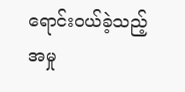ရောင်းဝယ်ခဲ့သည့် အမှု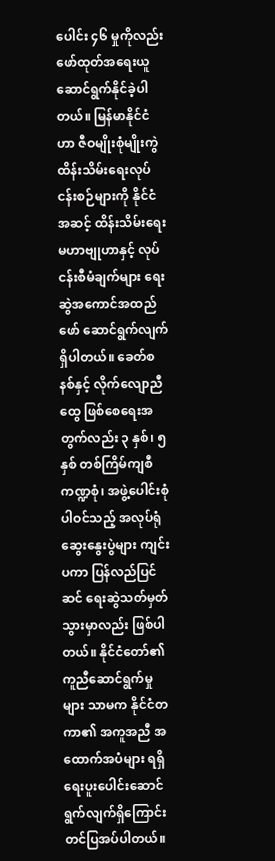ပေါင်း ၄၆ မှုကိုလည်း ဖော်ထုတ်အရေးယူဆောင်ရွက်နိုင်ခဲ့ပါတယ်။ မြန်မာနိုင်ငံဟာ ဇီဝမျိုးစုံမျိုးကွဲ ထိန်းသိမ်းရေးလုပ်ငန်းစဉ်များကို နိုင်ငံအဆင့် ထိန်းသိမ်းရေး မဟာဗျုဟာနှင့် လုပ်ငန်းစီမံချက်များ ရေးဆွဲအကောင်အထည်ဖော် ဆောင်ရွက်လျက်ရှိပါတယ်။ ခေတ်စနစ်နှင့် လိုက်လျောညီထွေ ဖြစ်စေရေးအတွက်လည်း ၃ နှစ်၊ ၅ နှစ် တစ်ကြိမ်ကျစီ ကဏ္ဍစုံ၊ အဖွဲ့ပေါင်းစုံ ပါဝင်သည့် အလုပ်ရုံဆွေးနွေးပွဲများ ကျင်းပကာ ပြန်လည်ပြင်ဆင် ရေးဆွဲသတ်မှတ် သွားမှာလည်း ဖြစ်ပါတယ်။ နိုင်ငံတော်၏ ကူညီဆောင်ရွက်မှုများ သာမက နိုင်ငံတကာ၏ အကူအညီ အထောက်အပံများ ရရှိရေးပူးပေါင်းဆောင်ရွက်လျက်ရှိကြောင်း တင်ပြအပ်ပါတယ်။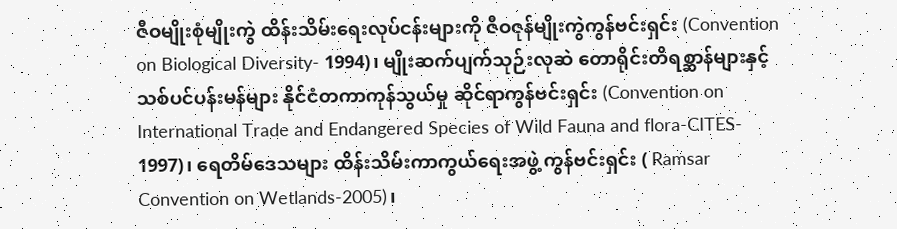ဇီဝမျိုးစုံမျိုးကွဲ ထိန်းသိမ်းရေးလုပ်ငန်းများကို ဇီဝဇုန်မျိုးကွဲကွန်ဗင်းရှင်း (Convention on Biological Diversity- 1994)၊ မျိုးဆက်ပျက်သုဉ်းလုဆဲ တောရိုင်းတိရစ္ဆာန်များနှင့် သစ်ပင်ပန်းမန်များ နိုင်ငံတကာကုန်သွယ်မှု ဆိုင်ရာကွန်ဗင်းရှင်း (Convention on International Trade and Endangered Species of Wild Fauna and flora-CITES- 1997)၊ ရေတိမ်ဒေသများ ထိန်းသိမ်းကာကွယ်ရေးအဖွဲ့ ကွန်ဗင်းရှင်း ( Ramsar Convention on Wetlands-2005)၊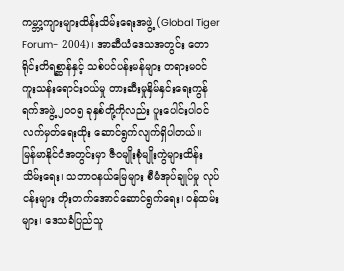ကမ္ဘာ့ကျားများထိန်းသိမ်းရေးအဖွဲ့ (Global Tiger Forum- 2004)၊ အာဆီယံဒေသအတွင်း တောရိုင်းတိရစ္ဆာန်နှင့် သစ်ပင်ပန်းမန်များ တရားမဝင် ကူးသန်းရောင်းဝယ်မှု တားဆီးမှုနှိမ်နှင်းရေးကွန်ရက်အဖွဲ့ ၂၀၀၅ ခုနှစ်တို့ကိုလည်း ပူးပေါင်းပါဝင် လက်မှတ်ရေးထိုး ဆောင်ရွက်လျက်ရှိပါတယ်။
မြန်မာနိုင်ငံအတွင်းမှာ ဇီဝမျိုးစုံမျိုးကွဲများထိန်းသိမ်းရေး၊ သဘာဝနယ်မြေများ စီမံအုပ်ချုပ်မှု လုပ်ငန်းများ တိုးတက်အောင်ဆောင်ရွက်ရေး၊ ဝန်ထမ်းများ၊ ဒေသခံပြည်သူ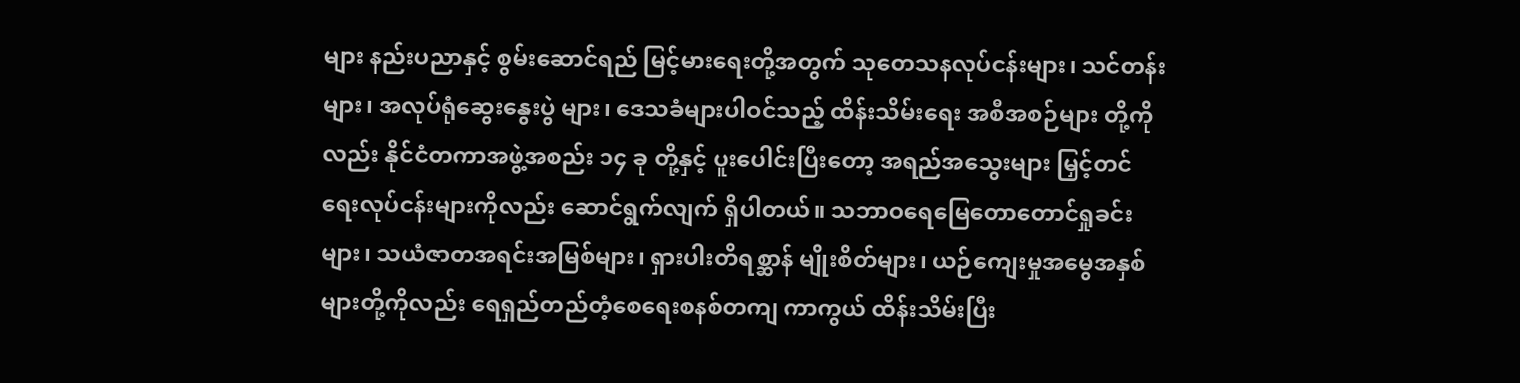များ နည်းပညာနှင့် စွမ်းဆောင်ရည် မြင့်မားရေးတို့အတွက် သုတေသနလုပ်ငန်းများ၊ သင်တန်းများ၊ အလုပ်ရုံဆွေးနွေးပွဲ များ၊ ဒေသခံများပါဝင်သည့် ထိန်းသိမ်းရေး အစီအစဉ်များ တို့ကိုလည်း နိုင်ငံတကာအဖွဲ့အစည်း ၁၄ ခု တို့နှင့် ပူးပေါင်းပြီးတော့ အရည်အသွေးများ မြှင့်တင်ရေးလုပ်ငန်းများကိုလည်း ဆောင်ရွက်လျက် ရှိပါတယ်။ သဘာဝရေမြေတောတောင်ရှုခင်းများ၊ သယံဇာတအရင်းအမြစ်များ၊ ရှားပါးတိရစ္ဆာန် မျိုးစိတ်များ၊ ယဉ်ကျေးမှုအမွေအနှစ်များတို့ကိုလည်း ရေရှည်တည်တံ့စေရေးစနစ်တကျ ကာကွယ် ထိန်းသိမ်းပြီး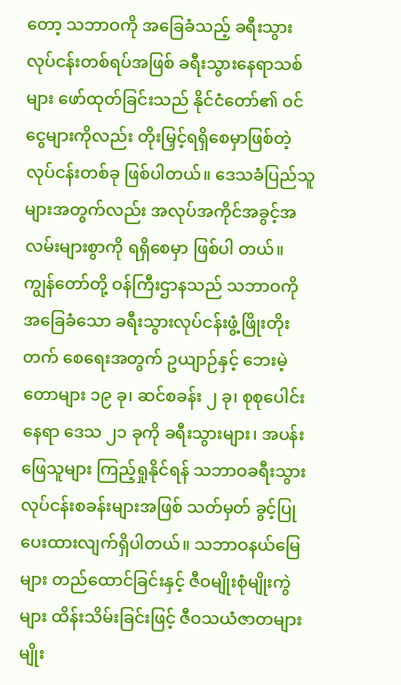တော့ သဘာဝကို အခြေခံသည့် ခရီးသွားလုပ်ငန်းတစ်ရပ်အဖြစ် ခရီးသွားနေရာသစ်များ ဖော်ထုတ်ခြင်းသည် နိုင်ငံတော်၏ ဝင်ငွေများကိုလည်း တိုးမြှင့်ရရှိစေမှာဖြစ်တဲ့ လုပ်ငန်းတစ်ခု ဖြစ်ပါတယ်။ ဒေသခံပြည်သူများအတွက်လည်း အလုပ်အကိုင်အခွင့်အလမ်းများစွာကို ရရှိစေမှာ ဖြစ်ပါ တယ်။ ကျွန်တော်တို့ ဝန်ကြီးဌာနသည် သဘာဝကို အခြေခံသော ခရီးသွားလုပ်ငန်းဖွံ့ဖြိုးတိုးတက် စေရေးအတွက် ဥယျာဉ်နှင့် ဘေးမဲ့တောများ ၁၉ ခု၊ ဆင်စခန်း ၂ ခု၊ စုစုပေါင်းနေရာ ဒေသ ၂၁ ခုကို ခရီးသွားများ၊ အပန်းဖြေသူများ ကြည့်ရှုနိုင်ရန် သဘာဝခရီးသွားလုပ်ငန်းစခန်းများအဖြစ် သတ်မှတ် ခွင့်ပြု ပေးထားလျက်ရှိပါတယ်။ သဘာဝနယ်မြေများ တည်ထောင်ခြင်းနှင့် ဇီဝမျိုးစုံမျိုးကွဲများ ထိန်းသိမ်းခြင်းဖြင့် ဇီဝသယံဇာတများ မျိုး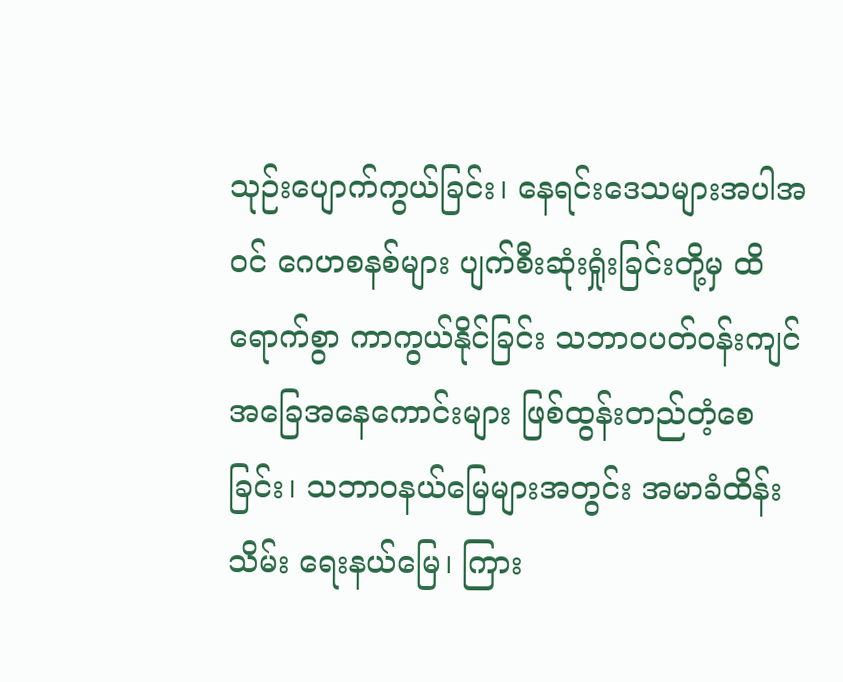သုဉ်းပျောက်ကွယ်ခြင်း၊ နေရင်းဒေသများအပါအဝင် ဂေဟစနစ်များ ပျက်စီးဆုံးရှုံးခြင်းတို့မှ ထိရောက်စွာ ကာကွယ်နိုင်ခြင်း သဘာဝပတ်ဝန်းကျင် အခြေအနေကောင်းများ ဖြစ်ထွန်းတည်တံ့စေခြင်း၊ သဘာဝနယ်မြေများအတွင်း အမာခံထိန်းသိမ်း ရေးနယ်မြေ၊ ကြား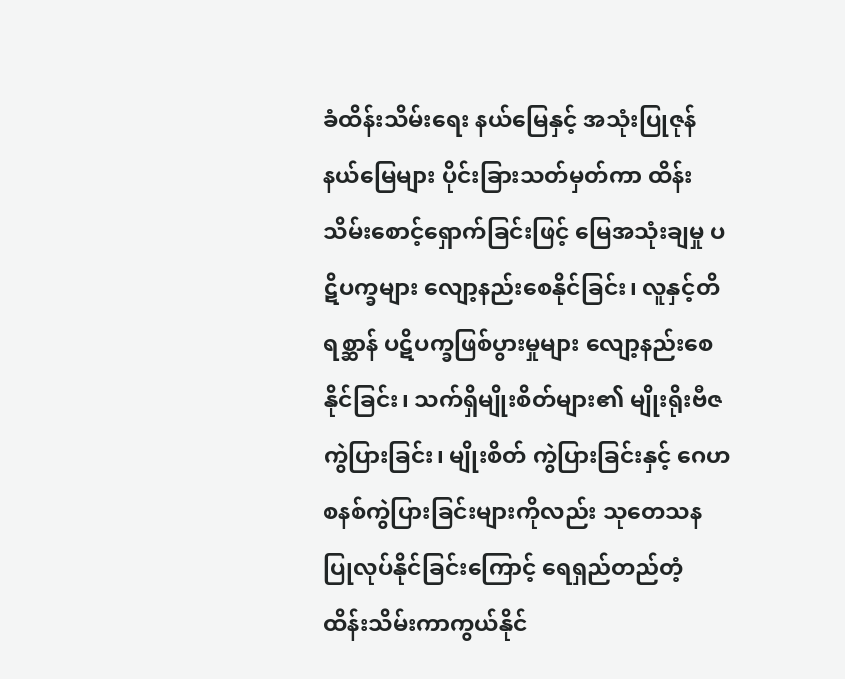ခံထိန်းသိမ်းရေး နယ်မြေနှင့် အသုံးပြုဇုန်နယ်မြေများ ပိုင်းခြားသတ်မှတ်ကာ ထိန်းသိမ်းစောင့်ရှောက်ခြင်းဖြင့် မြေအသုံးချမှု ပဋိပက္ခများ လျော့နည်းစေနိုင်ခြင်း၊ လူနှင့်တိရစ္ဆာန် ပဋိပက္ခဖြစ်ပွားမှုများ လျော့နည်းစေနိုင်ခြင်း၊ သက်ရှိမျိုးစိတ်များ၏ မျိုးရိုးဗီဇကွဲပြားခြင်း၊ မျိုးစိတ် ကွဲပြားခြင်းနှင့် ဂေဟစနစ်ကွဲပြားခြင်းများကိုလည်း သုတေသနပြုလုပ်နိုင်ခြင်းကြောင့် ရေရှည်တည်တံ့ ထိန်းသိမ်းကာကွယ်နိုင်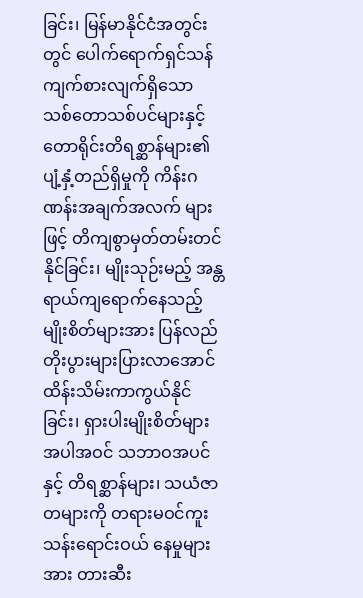ခြင်း၊ မြန်မာနိုင်ငံအတွင်းတွင် ပေါက်ရောက်ရှင်သန်ကျက်စားလျက်ရှိသော သစ်တောသစ်ပင်များနှင့် တောရိုင်းတိရစ္ဆာန်များ၏ ပျံ့နှံ့တည်ရှိမှုကို ကိန်းဂဏန်းအချက်အလက် များဖြင့် တိကျစွာမှတ်တမ်းတင်နိုင်ခြင်း၊ မျိုးသုဉ်းမည့် အန္တရာယ်ကျရောက်နေသည့် မျိုးစိတ်များအား ပြန်လည်တိုးပွားများပြားလာအောင် ထိန်းသိမ်းကာကွယ်နိုင်ခြင်း၊ ရှားပါးမျိုးစိတ်များ အပါအဝင် သဘာဝအပင်နှင့် တိရစ္ဆာန်များ၊ သယံဇာတများကို တရားမဝင်ကူးသန်းရောင်းဝယ် နေမှုများအား တားဆီး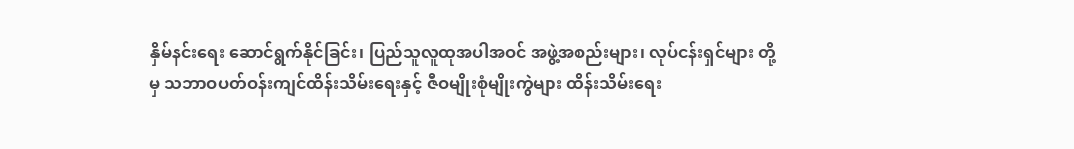နှိမ်နင်းရေး ဆောင်ရွက်နိုင်ခြင်း၊ ပြည်သူလူထုအပါအဝင် အဖွဲ့အစည်းများ၊ လုပ်ငန်းရှင်များ တို့မှ သဘာဝပတ်ဝန်းကျင်ထိန်းသိမ်းရေးနှင့် ဇီဝမျိုးစုံမျိုးကွဲများ ထိန်းသိမ်းရေး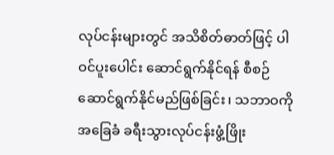လုပ်ငန်းများတွင် အသိစိတ်ဓာတ်ဖြင့် ပါဝင်ပူးပေါင်း ဆောင်ရွက်နိုင်ရန် စီစဉ်ဆောင်ရွက်နိုင်မည်ဖြစ်ခြင်း၊ သဘာဝကို အခြေခံ ခရီးသွားလုပ်ငန်းဖွံ့ဖြိုး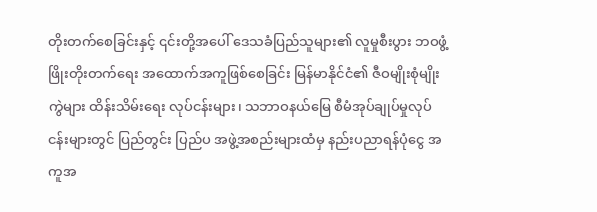တိုးတက်စေခြင်းနှင့် ၎င်းတို့အပေါ် ဒေသခံပြည်သူများ၏ လူမှုစီးပွား ဘဝဖွံ့ဖြိုးတိုးတက်ရေး အထောက်အကူဖြစ်စေခြင်း မြန်မာနိုင်ငံ၏ ဇီဝမျိုးစုံမျိုးကွဲများ ထိန်းသိမ်းရေး လုပ်ငန်းများ၊ သဘာဝနယ်မြေ စီမံအုပ်ချုပ်မှုလုပ်ငန်းများတွင် ပြည်တွင်း ပြည်ပ အဖွဲ့အစည်းများထံမှ နည်းပညာရန်ပုံငွေ အကူအ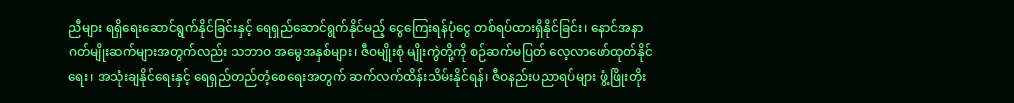ညီများ ရရှိရေးဆောင်ရွက်နိုင်ခြင်းနှင့် ရေရှည်ဆောင်ရွက်နိုင်မည့် ငွေကြေးရန်ပုံငွေ တစ်ရပ်ထားရှိနိုင်ခြင်း၊ နောင်အနာဂတ်မျိုးဆက်များအတွက်လည်း သဘာဝ အမွေအနှစ်များ၊ ဇီဝမျိုးစုံ မျိုးကွဲတို့ကို စဉ်ဆက်မပြတ် လေ့လာဖော်ထုတ်နိုင်ရေး၊ အသုံးချနိုင်ရေးနှင့် ရေရှည်တည်တံ့စေရေးအတွက် ဆက်လက်ထိန်းသိမ်းနိုင်ရန်၊ ဇီဝနည်းပညာရပ်များ ဖွံ့ဖြိုးတိုး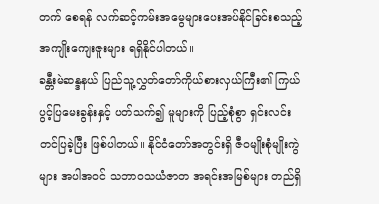တက် စေရန် လက်ဆင့်ကမ်းအမွေများပေးအပ်နိုင်ခြင်းစသည့် အကျိုးကျေးဇူးများ ရရှိနိုင်ပါတယ်။
ခန္တီးမဲဆန္ဒနယ် ပြည်သူ့လွှတ်တော်ကိုယ်စားလှယ်ကြီး၏ ကြယ်ပွင့်ပြမေးခွန်းနှင့် ပတ်သက်၍ မူများကို ပြည့်စုံစွာ ရှင်းလင်းတင်ပြခဲ့ပြီး ဖြစ်ပါတယ်။ နိုင်ငံတော်အတွင်းရှိ ဇီဝမျိုးစုံမျိုးကွဲများ အပါအဝင် သဘာဝသယံဇာတ အရင်းအမြစ်များ တည်ရှိ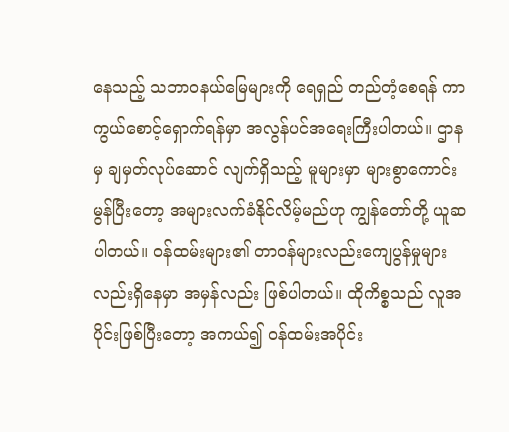နေသည့် သဘာဝနယ်မြေများကို ရေရှည် တည်တံ့စေရန် ကာကွယ်စောင့်ရှောက်ရန်မှာ အလွန်ပင်အရေးကြီးပါတယ်။ ဌာနမှ ချမှတ်လုပ်ဆောင် လျက်ရှိသည့် မူများမှာ များစွာကောင်းမွန်ပြီးတော့ အများလက်ခံနိုင်လိမ့်မည်ဟု ကျွန်တော်တို့ ယူဆပါတယ်။ ဝန်ထမ်းများ၏ တာဝန်များလည်းကျေပွန်မှုများလည်းရှိနေမှာ အမှန်လည်း ဖြစ်ပါတယ်။ ထိုကိစ္စသည် လူအပိုင်းဖြစ်ပြီးတော့ အကယ်၍ ဝန်ထမ်းအပိုင်း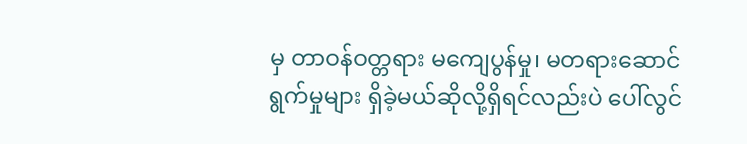မှ တာဝန်ဝတ္တရား မကျေပွန်မှု၊ မတရားဆောင်ရွက်မှုများ ရှိခဲ့မယ်ဆိုလို့ရှိရင်လည်းပဲ ပေါ်လွင်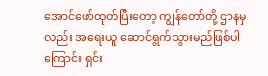အောင်ဖော်ထုတ်ပြီးတော့ ကျွန်တော်တို့ ဌာနမှလည်း အရေးယူ ဆောင်ရွက်သွားမည်ဖြစ်ပါကြောင်း ရှင်း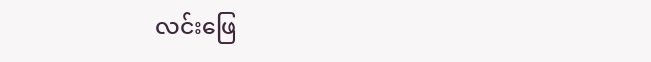လင်းဖြေ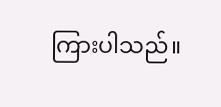ကြားပါသည်။